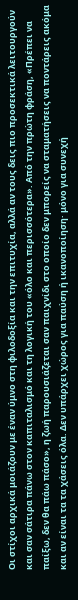Οι στίχοι αρχικά μοιάζουν με έναν ύμνο στη φιλοδοξία και την επιτυχία, αλλά αν τους δεις πιο προσεκτικά λειτουργούν και σαν σάτιρα πάνω στον καπιταλισμό και τη λογική του «όλο και περισσότερα». Από την πρώτη φράση, «Πρέπει να παίξω, δεν θα πάω πάσο», η ζωή παρουσιάζεται σαν παιχνίδι στο οποίο δεν μπορείς να σταματήσεις να ποντάρεις ακόμα και αν είναι τα τα χάσεις όλα. Δεν υπάρχει χώρος για παύση ή ικανοποίηση· μόνο για συνεχή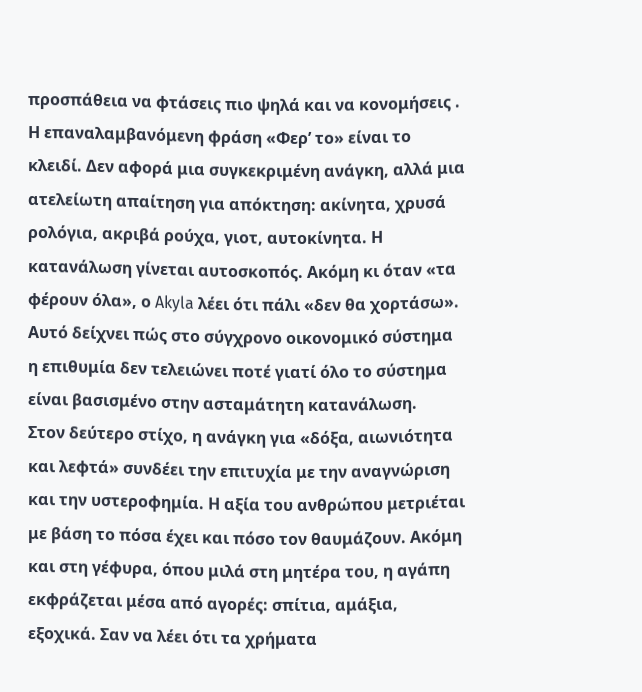προσπάθεια να φτάσεις πιο ψηλά και να κονομήσεις .
Η επαναλαμβανόμενη φράση «Φερ’ το» είναι το κλειδί. Δεν αφορά μια συγκεκριμένη ανάγκη, αλλά μια ατελείωτη απαίτηση για απόκτηση: ακίνητα, χρυσά ρολόγια, ακριβά ρούχα, γιοτ, αυτοκίνητα. Η κατανάλωση γίνεται αυτοσκοπός. Ακόμη κι όταν «τα φέρουν όλα», ο Akyla λέει ότι πάλι «δεν θα χορτάσω». Αυτό δείχνει πώς στο σύγχρονο οικονομικό σύστημα η επιθυμία δεν τελειώνει ποτέ γιατί όλο το σύστημα είναι βασισμένο στην ασταμάτητη κατανάλωση.
Στον δεύτερο στίχο, η ανάγκη για «δόξα, αιωνιότητα και λεφτά» συνδέει την επιτυχία με την αναγνώριση και την υστεροφημία. Η αξία του ανθρώπου μετριέται με βάση το πόσα έχει και πόσο τον θαυμάζουν. Ακόμη και στη γέφυρα, όπου μιλά στη μητέρα του, η αγάπη εκφράζεται μέσα από αγορές: σπίτια, αμάξια, εξοχικά. Σαν να λέει ότι τα χρήματα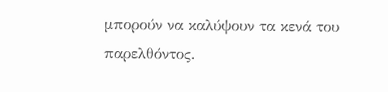μπορούν να καλύψουν τα κενά του παρελθόντος.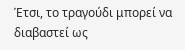Έτσι, το τραγούδι μπορεί να διαβαστεί ως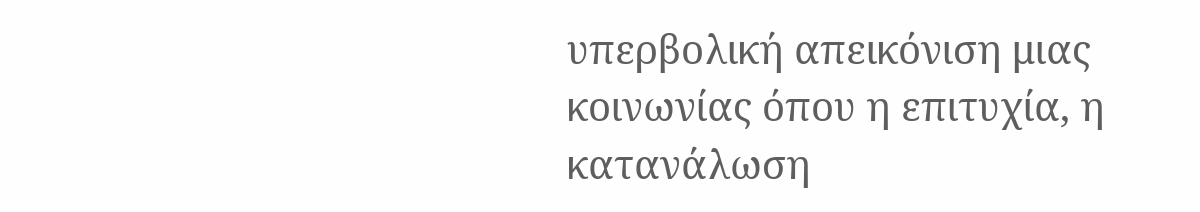υπερβολική απεικόνιση μιας κοινωνίας όπου η επιτυχία, η κατανάλωση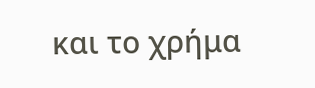και το χρήμα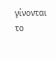γίνονται το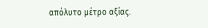απόλυτο μέτρο αξίας.